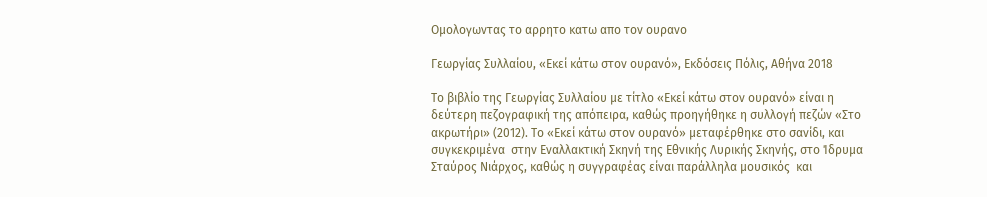Ομολογωντας το αρρητο κατω απο τον ουρανο

Γεωργίας Συλλαίου, «Εκεί κάτω στον ουρανό», Εκδόσεις Πόλις, Αθήνα 2018

Το βιβλίο της Γεωργίας Συλλαίου με τίτλο «Εκεί κάτω στον ουρανό» είναι η δεύτερη πεζογραφική της απόπειρα, καθώς προηγήθηκε η συλλογή πεζών «Στο ακρωτήρι» (2012). Το «Εκεί κάτω στον ουρανό» μεταφέρθηκε στο σανίδι, και συγκεκριμένα  στην Εναλλακτική Σκηνή της Εθνικής Λυρικής Σκηνής, στο Ίδρυμα Σταύρος Νιάρχος, καθώς η συγγραφέας είναι παράλληλα μουσικός  και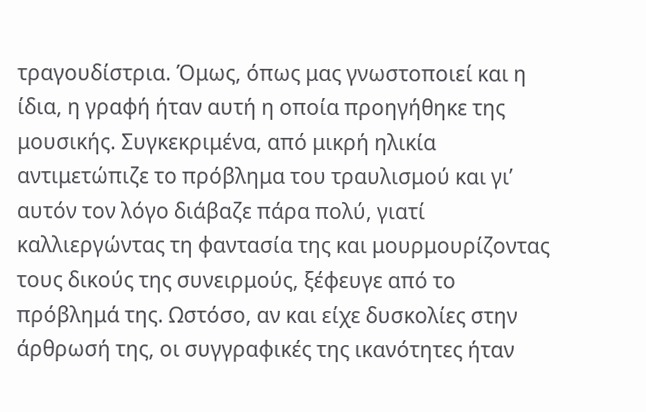τραγουδίστρια. Όμως, όπως μας γνωστοποιεί και η ίδια, η γραφή ήταν αυτή η οποία προηγήθηκε της μουσικής. Συγκεκριμένα, από μικρή ηλικία αντιμετώπιζε το πρόβλημα του τραυλισμού και γι’ αυτόν τον λόγο διάβαζε πάρα πολύ, γιατί καλλιεργώντας τη φαντασία της και μουρμουρίζοντας τους δικούς της συνειρμούς, ξέφευγε από το πρόβλημά της. Ωστόσο, αν και είχε δυσκολίες στην άρθρωσή της, οι συγγραφικές της ικανότητες ήταν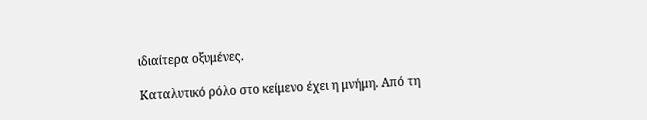ιδιαίτερα οξυμένες.

Καταλυτικό ρόλο στο κείμενο έχει η μνήμη. Από τη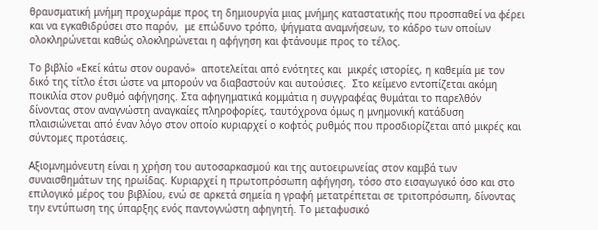θραυσματική μνήμη προχωράμε προς τη δημιουργία μιας μνήμης καταστατικής που προσπαθεί να φέρει και να εγκαθιδρύσει στο παρόν,  με επώδυνο τρόπο, ψήγματα αναμνήσεων, το κάδρο των οποίων ολοκληρώνεται καθώς ολοκληρώνεται η αφήγηση και φτάνουμε προς το τέλος.

Το βιβλίο «Εκεί κάτω στον ουρανό»  αποτελείται από ενότητες και  μικρές ιστορίες, η καθεμία με τον δικό της τίτλο έτσι ώστε να μπορούν να διαβαστούν και αυτούσιες.  Στο κείμενο εντοπίζεται ακόμη ποικιλία στον ρυθμό αφήγησης. Στα αφηγηματικά κομμάτια η συγγραφέας θυμάται το παρελθόν δίνοντας στον αναγνώστη αναγκαίες πληροφορίες, ταυτόχρονα όμως η μνημονική κατάδυση πλαισιώνεται από έναν λόγο στον οποίο κυριαρχεί ο κοφτός ρυθμός που προσδιορίζεται από μικρές και σύντομες προτάσεις.

Αξιομνημόνευτη είναι η χρήση του αυτοσαρκασμού και της αυτοειρωνείας στον καμβά των συναισθημάτων της ηρωίδας. Κυριαρχεί η πρωτοπρόσωπη αφήγηση, τόσο στο εισαγωγικό όσο και στο επιλογικό μέρος του βιβλίου, ενώ σε αρκετά σημεία η γραφή μετατρέπεται σε τριτοπρόσωπη, δίνοντας την εντύπωση της ύπαρξης ενός παντογνώστη αφηγητή. Το μεταφυσικό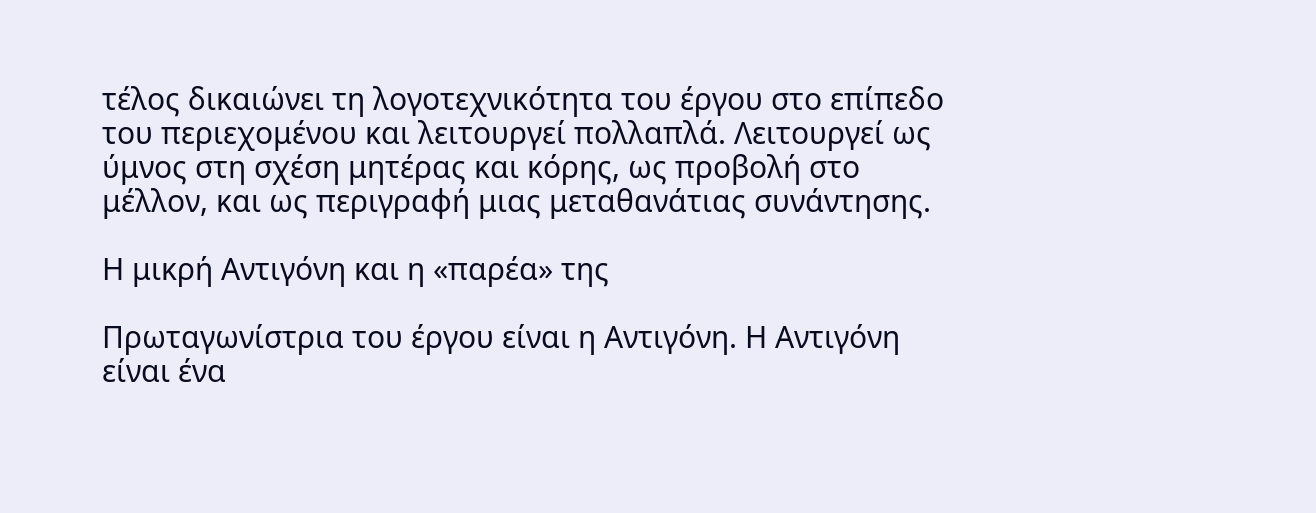τέλος δικαιώνει τη λογοτεχνικότητα του έργου στο επίπεδο του περιεχομένου και λειτουργεί πολλαπλά. Λειτουργεί ως ύμνος στη σχέση μητέρας και κόρης, ως προβολή στο μέλλον, και ως περιγραφή μιας μεταθανάτιας συνάντησης.

Η μικρή Αντιγόνη και η «παρέα» της

Πρωταγωνίστρια του έργου είναι η Αντιγόνη. Η Αντιγόνη είναι ένα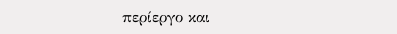περίεργο και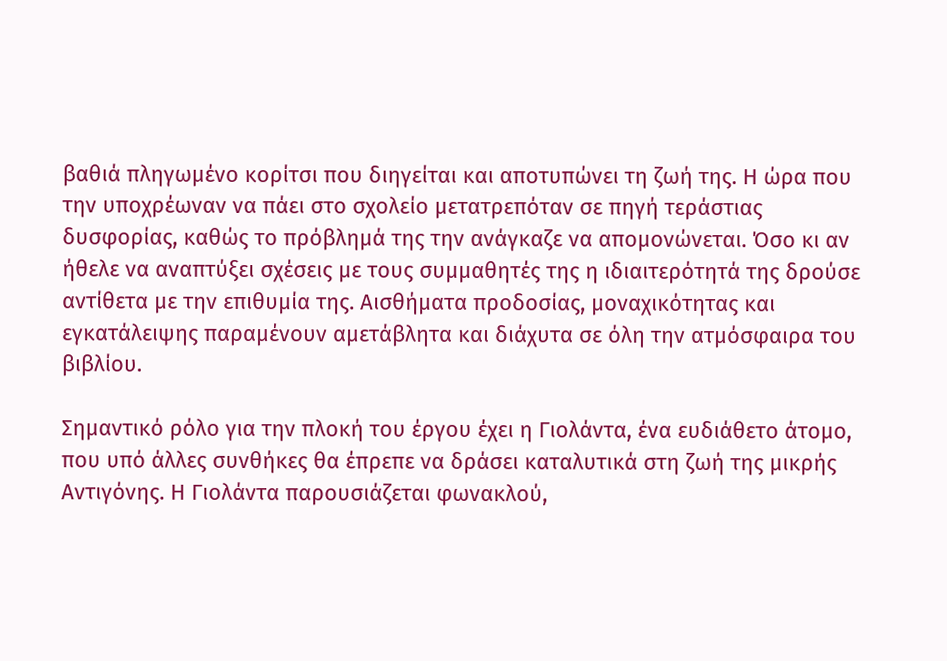βαθιά πληγωμένο κορίτσι που διηγείται και αποτυπώνει τη ζωή της. Η ώρα που την υποχρέωναν να πάει στο σχολείο μετατρεπόταν σε πηγή τεράστιας δυσφορίας, καθώς το πρόβλημά της την ανάγκαζε να απομονώνεται. Όσο κι αν ήθελε να αναπτύξει σχέσεις με τους συμμαθητές της η ιδιαιτερότητά της δρούσε αντίθετα με την επιθυμία της. Αισθήματα προδοσίας, μοναχικότητας και εγκατάλειψης παραμένουν αμετάβλητα και διάχυτα σε όλη την ατμόσφαιρα του βιβλίου.

Σημαντικό ρόλο για την πλοκή του έργου έχει η Γιολάντα, ένα ευδιάθετο άτομο, που υπό άλλες συνθήκες θα έπρεπε να δράσει καταλυτικά στη ζωή της μικρής Αντιγόνης. Η Γιολάντα παρουσιάζεται φωνακλού,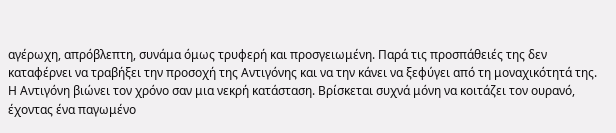αγέρωχη, απρόβλεπτη, συνάμα όμως τρυφερή και προσγειωμένη. Παρά τις προσπάθειές της δεν καταφέρνει να τραβήξει την προσοχή της Αντιγόνης και να την κάνει να ξεφύγει από τη μοναχικότητά της. Η Αντιγόνη βιώνει τον χρόνο σαν μια νεκρή κατάσταση. Βρίσκεται συχνά μόνη να κοιτάζει τον ουρανό, έχοντας ένα παγωμένο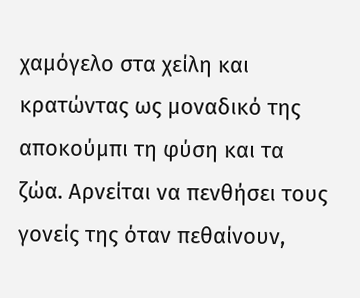χαμόγελο στα χείλη και κρατώντας ως μοναδικό της αποκούμπι τη φύση και τα ζώα. Αρνείται να πενθήσει τους γονείς της όταν πεθαίνουν,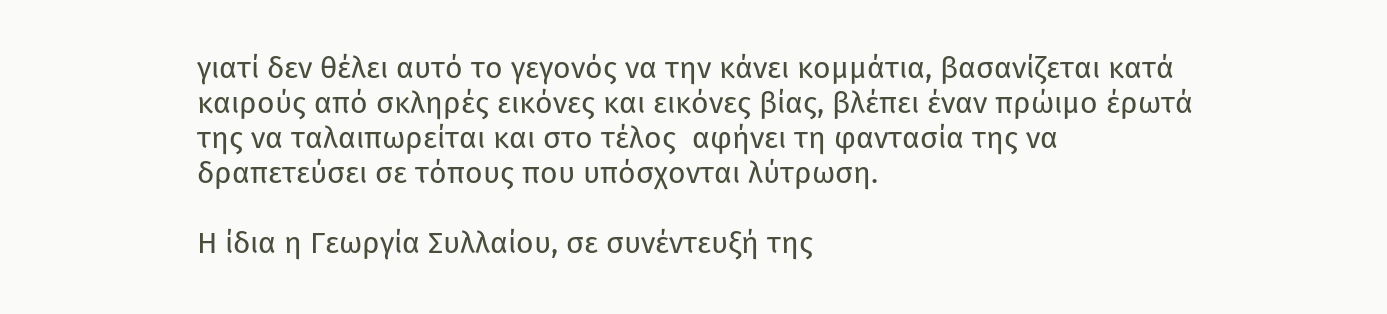γιατί δεν θέλει αυτό το γεγονός να την κάνει κομμάτια, βασανίζεται κατά καιρούς από σκληρές εικόνες και εικόνες βίας, βλέπει έναν πρώιμο έρωτά της να ταλαιπωρείται και στο τέλος  αφήνει τη φαντασία της να δραπετεύσει σε τόπους που υπόσχονται λύτρωση.

Η ίδια η Γεωργία Συλλαίου, σε συνέντευξή της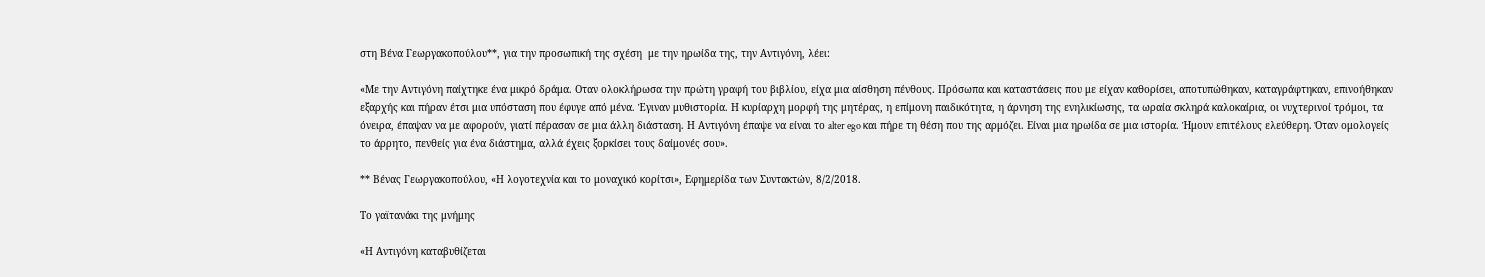στη Βένα Γεωργακοπούλου**, για την προσωπική της σχέση  με την ηρωίδα της, την Αντιγόνη, λέει:

«Με την Αντιγόνη παίχτηκε ένα μικρό δράμα. Οταν ολοκλήρωσα την πρώτη γραφή του βιβλίου, είχα μια αίσθηση πένθους. Πρόσωπα και καταστάσεις που με είχαν καθορίσει, αποτυπώθηκαν, καταγράφτηκαν, επινοήθηκαν εξαρχής και πήραν έτσι μια υπόσταση που έφυγε από μένα. Έγιναν μυθιστορία. Η κυρίαρχη μορφή της μητέρας, η επίμονη παιδικότητα, η άρνηση της ενηλικίωσης, τα ωραία σκληρά καλοκαίρια, οι νυχτερινοί τρόμοι, τα όνειρα, έπαψαν να με αφορούν, γιατί πέρασαν σε μια άλλη διάσταση. Η Αντιγόνη έπαψε να είναι το alter ego και πήρε τη θέση που της αρμόζει. Είναι μια ηρωίδα σε μια ιστορία. Ήμουν επιτέλους ελεύθερη. Όταν ομολογείς το άρρητο, πενθείς για ένα διάστημα, αλλά έχεις ξορκίσει τους δαίμονές σου».

** Βένας Γεωργακοπούλου, «Η λογοτεχνία και το μοναχικό κορίτσι», Εφημερίδα των Συντακτών, 8/2/2018.

Το γαϊτανάκι της μνήμης

«Η Αντιγόνη καταβυθίζεται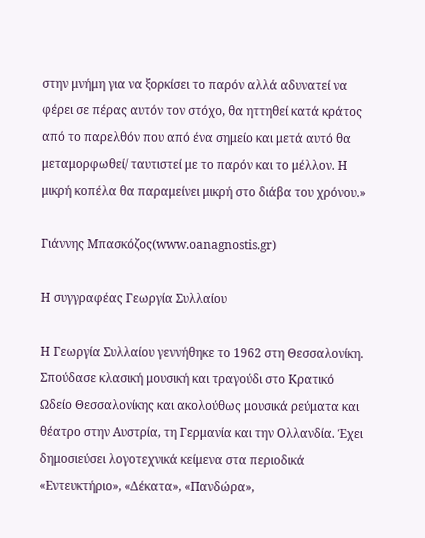στην μνήμη για να ξορκίσει το παρόν αλλά αδυνατεί να φέρει σε πέρας αυτόν τον στόχο, θα ηττηθεί κατά κράτος από το παρελθόν που από ένα σημείο και μετά αυτό θα μεταμορφωθεί/ ταυτιστεί με το παρόν και το μέλλον. Η μικρή κοπέλα θα παραμείνει μικρή στο διάβα του χρόνου.»

Γιάννης Μπασκόζος(www.oanagnostis.gr)

Η συγγραφέας Γεωργία Συλλαίου

Η Γεωργία Συλλαίου γεννήθηκε το 1962 στη Θεσσαλονίκη. Σπούδασε κλασική μουσική και τραγούδι στο Κρατικό Ωδείο Θεσσαλονίκης και ακολούθως μουσικά ρεύματα και θέατρο στην Αυστρία, τη Γερμανία και την Ολλανδία. Έχει δημοσιεύσει λογοτεχνικά κείμενα στα περιοδικά «Εντευκτήριο», «Δέκατα», «Πανδώρα»,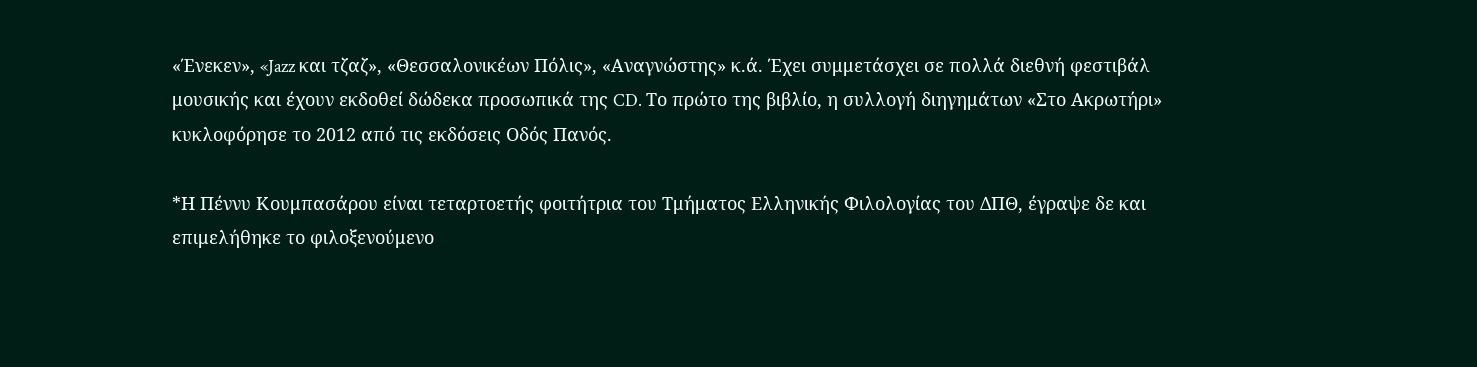«Ένεκεν», «Jazz και τζαζ», «Θεσσαλονικέων Πόλις», «Αναγνώστης» κ.ά. Έχει συμμετάσχει σε πολλά διεθνή φεστιβάλ μουσικής και έχουν εκδοθεί δώδεκα προσωπικά της CD. Το πρώτο της βιβλίο, η συλλογή διηγημάτων «Στο Ακρωτήρι» κυκλοφόρησε το 2012 από τις εκδόσεις Οδός Πανός.

*Η Πέννυ Κουμπασάρου είναι τεταρτοετής φοιτήτρια του Τμήματος Ελληνικής Φιλολογίας του ΔΠΘ, έγραψε δε και επιμελήθηκε το φιλοξενούμενο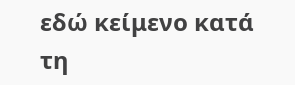εδώ κείμενο κατά τη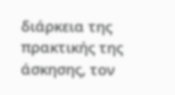διάρκεια της πρακτικής της άσκησης, τον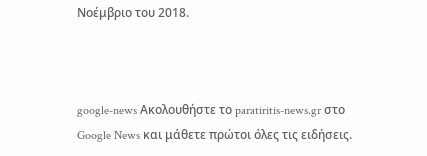Νοέμβριο του 2018.



google-news Ακολουθήστε το paratiritis-news.gr στο Google News και μάθετε πρώτοι όλες τις ειδήσεις.